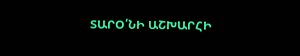ՏԱՐՕ՛ՆԻ ԱՇԽԱՐՀԻ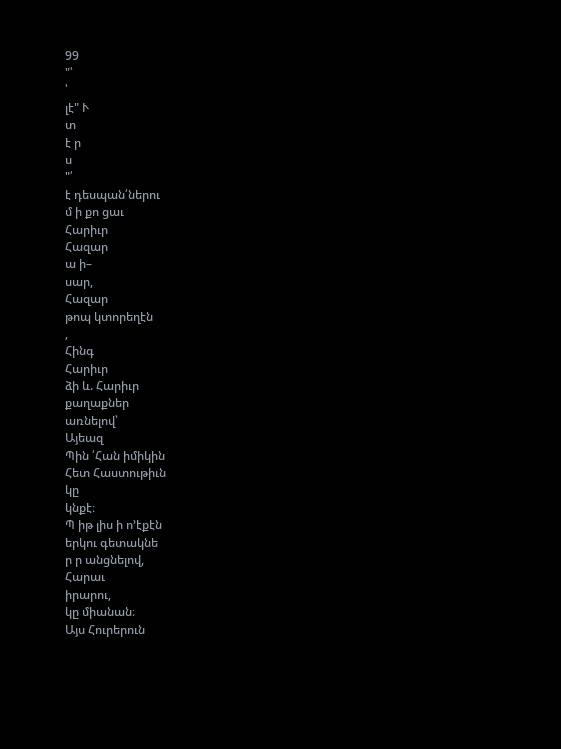99
"՝
՝
լէ" Ւ
տ
է ր
ս
"՛
է դեսպան՛ներու
մ ի քո ցաւ
Հարիւր
Հազար
ա ի–
սար,
Հազար
թոպ կտորեղէն
,
Հինգ
Հարիւր
ձի և. Հարիւր
քաղաքներ
առնելով՝
Այեազ
Պին ՛Հան իմիկին
Հետ Հաստութիւն
կը
կնքէ։
Պ իթ լիս ի ո՚էքէն
երկու գետակնե
ր ր անցնելով,
Հարաւ
իրարու,
կը միանան։
Այս Հուրերուն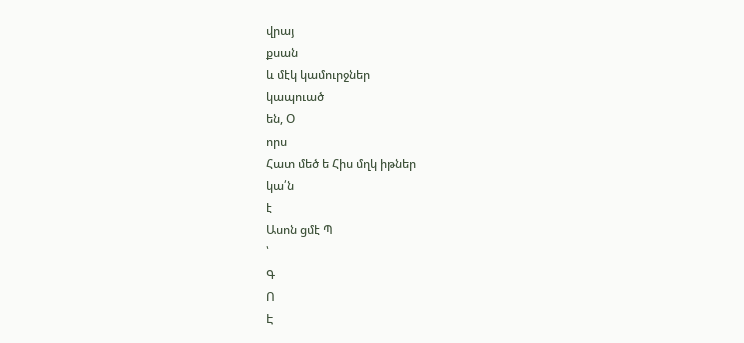վրայ
քսան
և մէկ կամուրջներ
կապուած
են, Օ
որս
Հատ մեծ ե Հիս մղկ իթներ
կա՛ն
է
Ասոն ցմէ Պ
՝
Գ
Ո
Է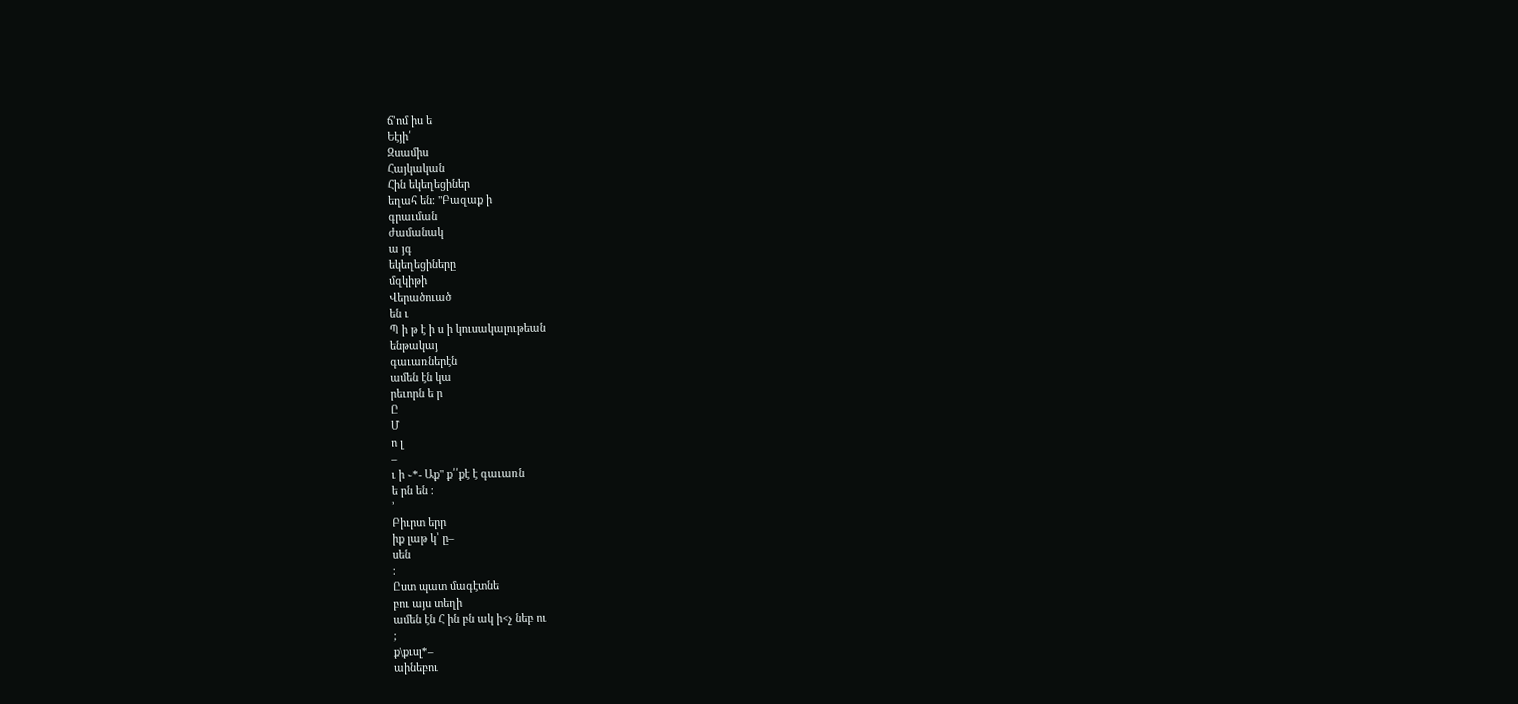ճ՚ոմ իս ե
Եէյի՛
Զսամիս
Հայկական
Հին եկեղեցիներ
եղահ են։ "Բազաք ի
գրաւման
ժամանակ
ա յգ
եկեղեցիները
մզկիթի
Վերածուած
են ւ
Պ ի թ է ի ս ի կուսակալութեան
ենթակայ
գաւառներէն
ամեն էն կա
րեւորն ե ր
Ը
Մ
ո լ
–
ւ ի ֊*- Աք" ք՛՛քէ է գաւառն
ե րն են ։
՚
Բիւրտ երր
իք լաթ կ՝ ը–
սեն
։
Ըստ պատ մագէտնե
բու այս տեղի
ամեն էն Հ ին բն ակ ի<չ նեբ ու
;
ք\քւսլ*–
աինեբու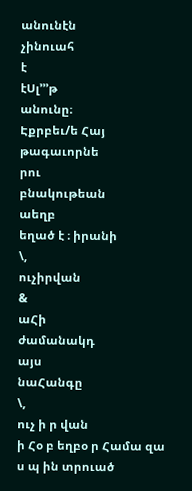անունէն
չինուահ
է
էՍլ՚՚՚թ
անունը։
Էքրբեւ/ե Հայ
թագաւորնե
րու
բնակութեան
աեղբ
եղած է ։ իրանի
\,
ուչիրվան
&
աՀի
ժամանակդ
այս
նաՀանգը
\,
ուչ ի ր վան
ի Հօ բ եղբօ ր Համա զա ս պ ին տրուած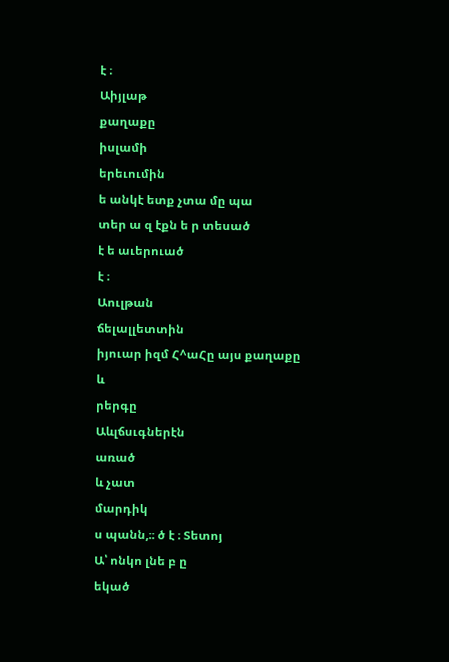է ։
Աիյլաթ
քաղաքը
իսլամի
երեւումին
ե անկէ ետք չտա մը պա
տեր ա զ էքն ե ր տեսած
է ե աւերուած
է ։
Աուլթան
ճելալլետտին
իյուար իզմ Հ^աՀը այս քաղաքը
և
րերգը
Աևլճսւգներէն
առած
և չատ
մարդիկ
ս պանն,։։ ծ է ։ Տետոյ
Ա՝ ոնկո լնե բ ը
եկած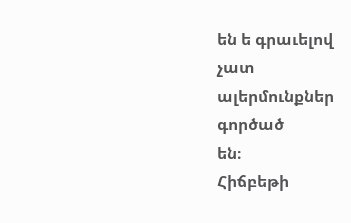են ե գրաւելով
չատ
ալերմունքներ
գործած
են։
Հիճբեթի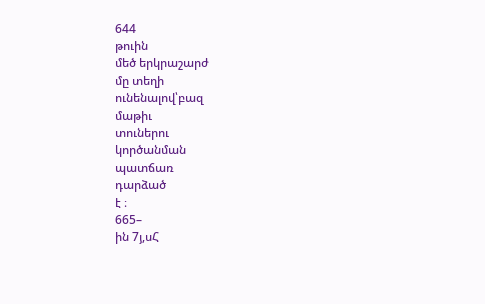644
թուին
մեծ երկրաշարժ
մը տեղի
ունենալով՝բազ
մաթիւ
տուներու
կործանման
պատճառ
դարձած
է ։
665–
ին 7յ,սՀ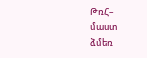ԹռՀ–
մաստ
ձմեռ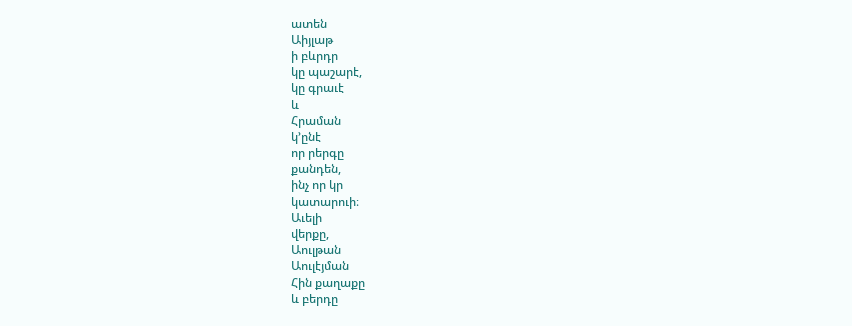ատեն
Աիյլաթ
ի բևրդր
կը պաշարէ,
կը գրաւէ
և
Հրաման
կ՚ընէ
որ րերգը
քանդեն,
ինչ որ կր
կատարուի։
Աւելի
վերքը,
Աուլթան
Աուլէյման
Հին քաղաքը
և բերդը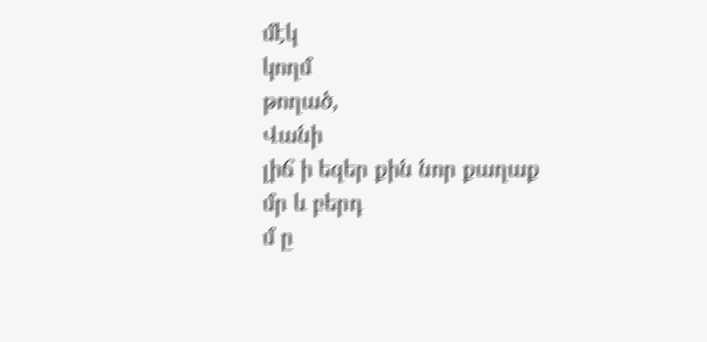մէկ
կողմ
թողած,
Վանի
լիճ ի եզեր քին նոր քաղաք
մր և բերդ
մ ը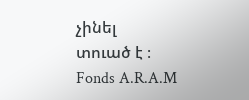չինել
տուած է ։
Fonds A.R.A.M